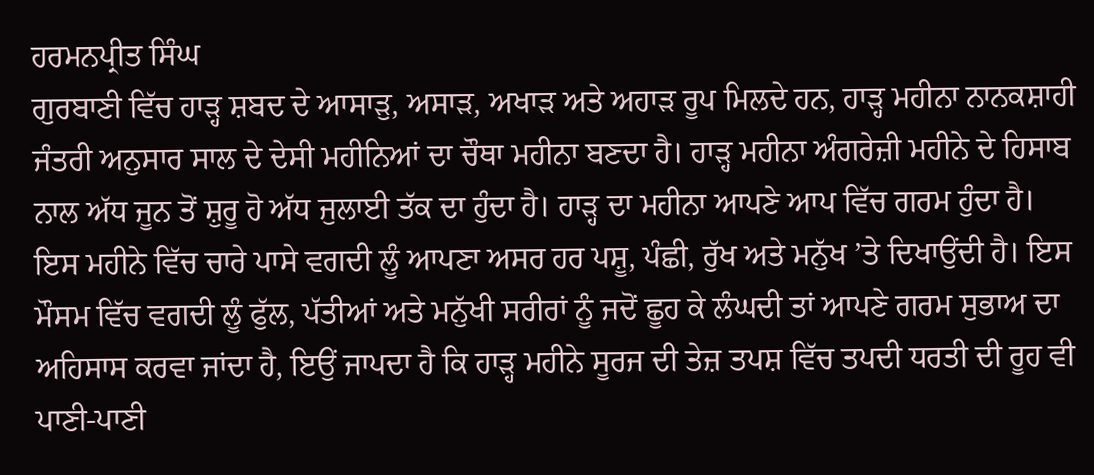ਹਰਮਨਪ੍ਰੀਤ ਸਿੰਘ
ਗੁਰਬਾਣੀ ਵਿੱਚ ਹਾੜ੍ਹ ਸ਼ਬਦ ਦੇ ਆਸਾੜੁ, ਅਸਾੜ, ਅਖਾੜ ਅਤੇ ਅਹਾੜ ਰੂਪ ਮਿਲਦੇ ਹਨ, ਹਾੜ੍ਹ ਮਹੀਨਾ ਨਾਨਕਸ਼ਾਹੀ ਜੰਤਰੀ ਅਨੁਸਾਰ ਸਾਲ ਦੇ ਦੇਸੀ ਮਹੀਨਿਆਂ ਦਾ ਚੌਥਾ ਮਹੀਨਾ ਬਣਦਾ ਹੈ। ਹਾੜ੍ਹ ਮਹੀਨਾ ਅੰਗਰੇਜ਼ੀ ਮਹੀਨੇ ਦੇ ਹਿਸਾਬ ਨਾਲ ਅੱਧ ਜੂਨ ਤੋਂ ਸ਼ੁਰੂ ਹੋ ਅੱਧ ਜੁਲਾਈ ਤੱਕ ਦਾ ਹੁੰਦਾ ਹੈ। ਹਾੜ੍ਹ ਦਾ ਮਹੀਨਾ ਆਪਣੇ ਆਪ ਵਿੱਚ ਗਰਮ ਹੁੰਦਾ ਹੈ। ਇਸ ਮਹੀਨੇ ਵਿੱਚ ਚਾਰੇ ਪਾਸੇ ਵਗਦੀ ਲੂੰ ਆਪਣਾ ਅਸਰ ਹਰ ਪਸ਼ੂ, ਪੰਛੀ, ਰੁੱਖ ਅਤੇ ਮਨੁੱਖ ’ਤੇ ਦਿਖਾਉਂਦੀ ਹੈ। ਇਸ ਮੌਸਮ ਵਿੱਚ ਵਗਦੀ ਲੂੰ ਫੁੱਲ, ਪੱਤੀਆਂ ਅਤੇ ਮਨੁੱਖੀ ਸਰੀਰਾਂ ਨੂੰ ਜਦੋਂ ਛੂਹ ਕੇ ਲੰਘਦੀ ਤਾਂ ਆਪਣੇ ਗਰਮ ਸੁਭਾਅ ਦਾ ਅਹਿਸਾਸ ਕਰਵਾ ਜਾਂਦਾ ਹੈ, ਇਉਂ ਜਾਪਦਾ ਹੈ ਕਿ ਹਾੜ੍ਹ ਮਹੀਨੇ ਸੂਰਜ ਦੀ ਤੇਜ਼ ਤਪਸ਼ ਵਿੱਚ ਤਪਦੀ ਧਰਤੀ ਦੀ ਰੂਹ ਵੀ ਪਾਣੀ-ਪਾਣੀ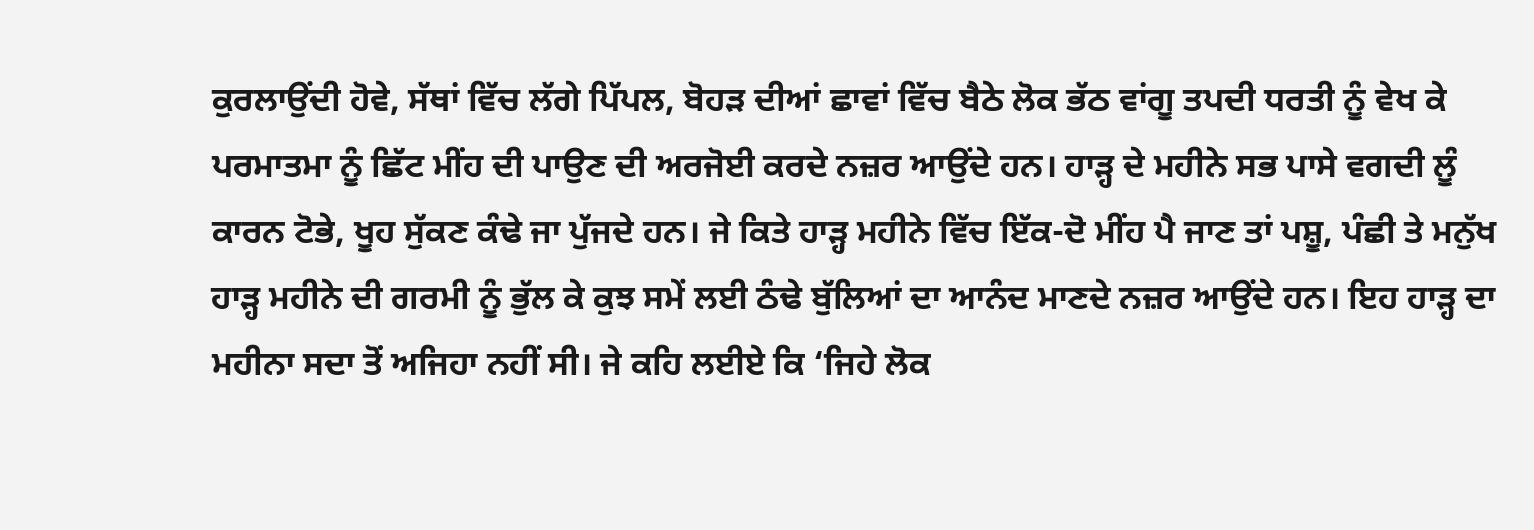ਕੁਰਲਾਉਂਦੀ ਹੋਵੇ, ਸੱਥਾਂ ਵਿੱਚ ਲੱਗੇ ਪਿੱਪਲ, ਬੋਹੜ ਦੀਆਂ ਛਾਵਾਂ ਵਿੱਚ ਬੈਠੇ ਲੋਕ ਭੱਠ ਵਾਂਗੂ ਤਪਦੀ ਧਰਤੀ ਨੂੰ ਵੇਖ ਕੇ ਪਰਮਾਤਮਾ ਨੂੰ ਛਿੱਟ ਮੀਂਹ ਦੀ ਪਾਉਣ ਦੀ ਅਰਜੋਈ ਕਰਦੇ ਨਜ਼ਰ ਆਉਂਦੇ ਹਨ। ਹਾੜ੍ਹ ਦੇ ਮਹੀਨੇ ਸਭ ਪਾਸੇ ਵਗਦੀ ਲੂੰ ਕਾਰਨ ਟੋਭੇ, ਖੂਹ ਸੁੱਕਣ ਕੰਢੇ ਜਾ ਪੁੱਜਦੇ ਹਨ। ਜੇ ਕਿਤੇ ਹਾੜ੍ਹ ਮਹੀਨੇ ਵਿੱਚ ਇੱਕ-ਦੋ ਮੀਂਹ ਪੈ ਜਾਣ ਤਾਂ ਪਸ਼ੂ, ਪੰਛੀ ਤੇ ਮਨੁੱਖ ਹਾੜ੍ਹ ਮਹੀਨੇ ਦੀ ਗਰਮੀ ਨੂੰ ਭੁੱਲ ਕੇ ਕੁਝ ਸਮੇਂ ਲਈ ਠੰਢੇ ਬੁੱਲਿਆਂ ਦਾ ਆਨੰਦ ਮਾਣਦੇ ਨਜ਼ਰ ਆਉਂਦੇ ਹਨ। ਇਹ ਹਾੜ੍ਹ ਦਾ ਮਹੀਨਾ ਸਦਾ ਤੋਂ ਅਜਿਹਾ ਨਹੀਂ ਸੀ। ਜੇ ਕਹਿ ਲਈਏ ਕਿ ‘ਜਿਹੇ ਲੋਕ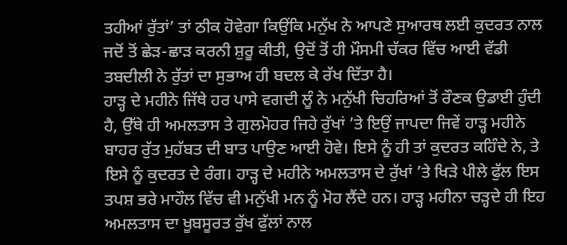ਤਹੀਆਂ ਰੁੱਤਾਂ’ ਤਾਂ ਠੀਕ ਹੋਵੇਗਾ ਕਿਉਂਕਿ ਮਨੁੱਖ ਨੇ ਆਪਣੇ ਸੁਆਰਥ ਲਈ ਕੁਦਰਤ ਨਾਲ ਜਦੋਂ ਤੋਂ ਛੇੜ-ਛਾੜ ਕਰਨੀ ਸ਼ੁਰੂ ਕੀਤੀ, ਉਦੋਂ ਤੋਂ ਹੀ ਮੌਸਮੀ ਚੱਕਰ ਵਿੱਚ ਆਈ ਵੱਡੀ ਤਬਦੀਲੀ ਨੇ ਰੁੱਤਾਂ ਦਾ ਸੁਭਾਅ ਹੀ ਬਦਲ ਕੇ ਰੱਖ ਦਿੱਤਾ ਹੈ।
ਹਾੜ੍ਹ ਦੇ ਮਹੀਨੇ ਜਿੱਥੇ ਹਰ ਪਾਸੇ ਵਗਦੀ ਲੂੰ ਨੇ ਮਨੁੱਖੀ ਚਿਹਰਿਆਂ ਤੋਂ ਰੌਣਕ ਉਡਾਈ ਹੁੰਦੀ ਹੈ, ਉੱਥੇ ਹੀ ਅਮਲਤਾਸ ਤੇ ਗੁਲਮੋਹਰ ਜਿਹੇ ਰੁੱਖਾਂ ’ਤੇ ਇਉਂ ਜਾਪਦਾ ਜਿਵੇਂ ਹਾੜ੍ਹ ਮਹੀਨੇ ਬਾਹਰ ਰੁੱਤ ਮੁਹੱਬਤ ਦੀ ਬਾਤ ਪਾਉਣ ਆਈ ਹੋਵੇ। ਇਸੇ ਨੂੰ ਹੀ ਤਾਂ ਕੁਦਰਤ ਕਹਿੰਦੇ ਨੇ, ਤੇ ਇਸੇ ਨੂੰ ਕੁਦਰਤ ਦੇ ਰੰਗ। ਹਾੜ੍ਹ ਦੇ ਮਹੀਨੇ ਅਮਲਤਾਸ ਦੇ ਰੁੱਖਾਂ ’ਤੇ ਖਿੜੇ ਪੀਲੇ ਫੁੱਲ ਇਸ ਤਪਸ਼ ਭਰੇ ਮਾਹੌਲ ਵਿੱਚ ਵੀ ਮਨੁੱਖੀ ਮਨ ਨੂੰ ਮੋਹ ਲੈਂਦੇ ਹਨ। ਹਾੜ੍ਹ ਮਹੀਨਾ ਚੜ੍ਹਦੇ ਹੀ ਇਹ ਅਮਲਤਾਸ ਦਾ ਖੂਬਸੂਰਤ ਰੁੱਖ ਫੁੱਲਾਂ ਨਾਲ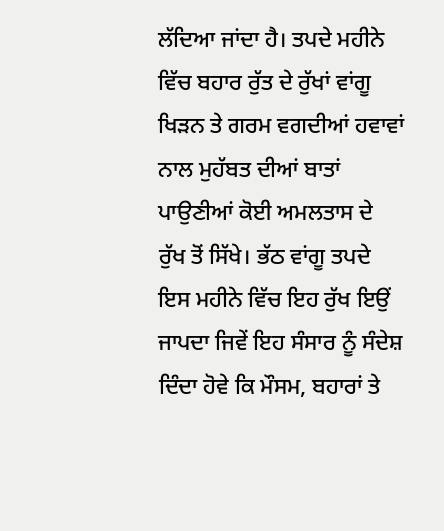ਲੱਦਿਆ ਜਾਂਦਾ ਹੈ। ਤਪਦੇ ਮਹੀਨੇ ਵਿੱਚ ਬਹਾਰ ਰੁੱਤ ਦੇ ਰੁੱਖਾਂ ਵਾਂਗੂ ਖਿੜਨ ਤੇ ਗਰਮ ਵਗਦੀਆਂ ਹਵਾਵਾਂ ਨਾਲ ਮੁਹੱਬਤ ਦੀਆਂ ਬਾਤਾਂ ਪਾਉਣੀਆਂ ਕੋਈ ਅਮਲਤਾਸ ਦੇ ਰੁੱਖ ਤੋਂ ਸਿੱਖੇ। ਭੱਠ ਵਾਂਗੂ ਤਪਦੇ ਇਸ ਮਹੀਨੇ ਵਿੱਚ ਇਹ ਰੁੱਖ ਇਉਂ ਜਾਪਦਾ ਜਿਵੇਂ ਇਹ ਸੰਸਾਰ ਨੂੰ ਸੰਦੇਸ਼ ਦਿੰਦਾ ਹੋਵੇ ਕਿ ਮੌਸਮ, ਬਹਾਰਾਂ ਤੇ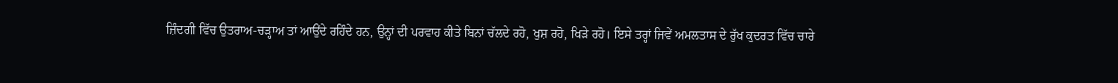ਜ਼ਿੰਦਗੀ ਵਿੱਚ ਉਤਰਾਅ-ਚੜ੍ਹਾਅ ਤਾਂ ਆਉਂਦੇ ਰਹਿੰਦੇ ਹਨ, ਉਨ੍ਹਾਂ ਦੀ ਪਰਵਾਹ ਕੀਤੇ ਬਿਨਾਂ ਚੱਲਦੇ ਰਹੋ, ਖੁਸ਼ ਰਹੋ, ਖਿੜੇ ਰਹੋ। ਇਸੇ ਤਰ੍ਹਾਂ ਜਿਵੇਂ ਅਮਲਤਾਸ ਦੇ ਰੁੱਖ ਕੁਦਰਤ ਵਿੱਚ ਚਾਰੇ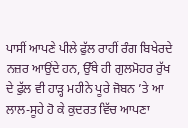ਪਾਸੀਂ ਆਪਣੇ ਪੀਲੇ ਫੁੱਲ ਰਾਹੀਂ ਰੰਗ ਬਿਖੇਰਦੇ ਨਜ਼ਰ ਆਉਂਦੇ ਹਨ, ਉੱਥੇ ਹੀ ਗੁਲਮੋਹਰ ਰੁੱਖ ਦੇ ਫੁੱਲ ਵੀ ਹਾੜ੍ਹ ਮਹੀਨੇ ਪੂਰੇ ਜੋਬਨ ’ਤੇ ਆ ਲਾਲ-ਸੂਹੇ ਹੋ ਕੇ ਕੁਦਰਤ ਵਿੱਚ ਆਪਣਾ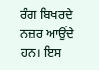ਰੰਗ ਬਿਖਰਦੇ ਨਜ਼ਰ ਆਉਂਦੇ ਹਨ। ਇਸ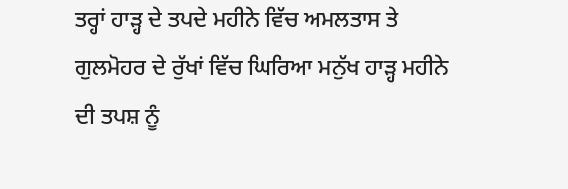ਤਰ੍ਹਾਂ ਹਾੜ੍ਹ ਦੇ ਤਪਦੇ ਮਹੀਨੇ ਵਿੱਚ ਅਮਲਤਾਸ ਤੇ ਗੁਲਮੋਹਰ ਦੇ ਰੁੱਖਾਂ ਵਿੱਚ ਘਿਰਿਆ ਮਨੁੱਖ ਹਾੜ੍ਹ ਮਹੀਨੇ ਦੀ ਤਪਸ਼ ਨੂੰ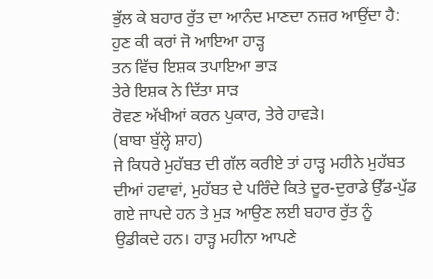ਭੁੱਲ ਕੇ ਬਹਾਰ ਰੁੱਤ ਦਾ ਆਨੰਦ ਮਾਣਦਾ ਨਜ਼ਰ ਆਉਂਦਾ ਹੈ:
ਹੁਣ ਕੀ ਕਰਾਂ ਜੋ ਆਇਆ ਹਾੜ੍ਹ
ਤਨ ਵਿੱਚ ਇਸ਼ਕ ਤਪਾਇਆ ਭਾੜ
ਤੇਰੇ ਇਸ਼ਕ ਨੇ ਦਿੱਤਾ ਸਾੜ
ਰੋਵਣ ਅੱਖੀਆਂ ਕਰਨ ਪੁਕਾਰ, ਤੇਰੇ ਹਾਵੜੇ।
(ਬਾਬਾ ਬੁੱਲ੍ਹੇ ਸ਼ਾਹ)
ਜੇ ਕਿਧਰੇ ਮੁਹੱਬਤ ਦੀ ਗੱਲ ਕਰੀਏ ਤਾਂ ਹਾੜ੍ਹ ਮਹੀਨੇ ਮੁਹੱਬਤ ਦੀਆਂ ਹਵਾਵਾਂ, ਮੁਹੱਬਤ ਦੇ ਪਰਿੰਦੇ ਕਿਤੇ ਦੂਰ-ਦੁਰਾਡੇ ਉੱਡ-ਪੁੱਡ ਗਏ ਜਾਪਦੇ ਹਨ ਤੇ ਮੁੜ ਆਉਣ ਲਈ ਬਹਾਰ ਰੁੱਤ ਨੂੰ ਉਡੀਕਦੇ ਹਨ। ਹਾੜ੍ਹ ਮਹੀਨਾ ਆਪਣੇ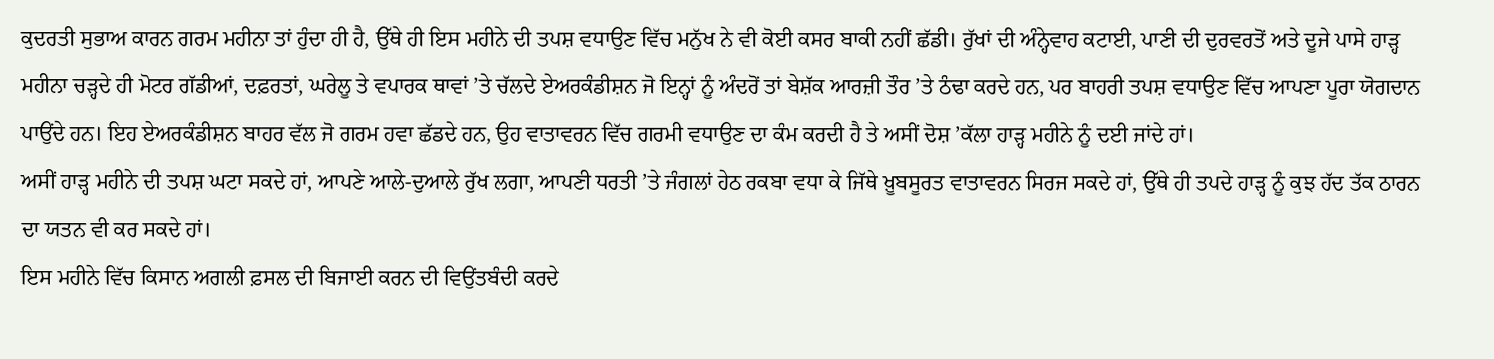ਕੁਦਰਤੀ ਸੁਭਾਅ ਕਾਰਨ ਗਰਮ ਮਹੀਨਾ ਤਾਂ ਹੁੰਦਾ ਹੀ ਹੈ, ਉੱਥੇ ਹੀ ਇਸ ਮਹੀਨੇ ਦੀ ਤਪਸ਼ ਵਧਾਉਣ ਵਿੱਚ ਮਨੁੱਖ ਨੇ ਵੀ ਕੋਈ ਕਸਰ ਬਾਕੀ ਨਹੀਂ ਛੱਡੀ। ਰੁੱਖਾਂ ਦੀ ਅੰਨ੍ਹੇਵਾਹ ਕਟਾਈ, ਪਾਣੀ ਦੀ ਦੁਰਵਰਤੋਂ ਅਤੇ ਦੂਜੇ ਪਾਸੇ ਹਾੜ੍ਹ ਮਹੀਨਾ ਚੜ੍ਹਦੇ ਹੀ ਮੋਟਰ ਗੱਡੀਆਂ, ਦਫ਼ਰਤਾਂ, ਘਰੇਲੂ ਤੇ ਵਪਾਰਕ ਥਾਵਾਂ ’ਤੇ ਚੱਲਦੇ ਏਅਰਕੰਡੀਸ਼ਨ ਜੋ ਇਨ੍ਹਾਂ ਨੂੰ ਅੰਦਰੋਂ ਤਾਂ ਬੇਸ਼ੱਕ ਆਰਜ਼ੀ ਤੌਰ ’ਤੇ ਠੰਢਾ ਕਰਦੇ ਹਨ, ਪਰ ਬਾਹਰੀ ਤਪਸ਼ ਵਧਾਉਣ ਵਿੱਚ ਆਪਣਾ ਪੂਰਾ ਯੋਗਦਾਨ ਪਾਉਂਦੇ ਹਨ। ਇਹ ਏਅਰਕੰਡੀਸ਼ਨ ਬਾਹਰ ਵੱਲ ਜੋ ਗਰਮ ਹਵਾ ਛੱਡਦੇ ਹਨ, ਉਹ ਵਾਤਾਵਰਨ ਵਿੱਚ ਗਰਮੀ ਵਧਾਉਣ ਦਾ ਕੰਮ ਕਰਦੀ ਹੈ ਤੇ ਅਸੀਂ ਦੋਸ਼ ’ਕੱਲਾ ਹਾੜ੍ਹ ਮਹੀਨੇ ਨੂੰ ਦਈ ਜਾਂਦੇ ਹਾਂ।
ਅਸੀਂ ਹਾੜ੍ਹ ਮਹੀਨੇ ਦੀ ਤਪਸ਼ ਘਟਾ ਸਕਦੇ ਹਾਂ, ਆਪਣੇ ਆਲੇ-ਦੁਆਲੇ ਰੁੱਖ ਲਗਾ, ਆਪਣੀ ਧਰਤੀ ’ਤੇ ਜੰਗਲਾਂ ਹੇਠ ਰਕਬਾ ਵਧਾ ਕੇ ਜਿੱਥੇ ਖ਼ੂਬਸੂਰਤ ਵਾਤਾਵਰਨ ਸਿਰਜ ਸਕਦੇ ਹਾਂ, ਉੱਥੇ ਹੀ ਤਪਦੇ ਹਾੜ੍ਹ ਨੂੰ ਕੁਝ ਹੱਦ ਤੱਕ ਠਾਰਨ ਦਾ ਯਤਨ ਵੀ ਕਰ ਸਕਦੇ ਹਾਂ।
ਇਸ ਮਹੀਨੇ ਵਿੱਚ ਕਿਸਾਨ ਅਗਲੀ ਫ਼ਸਲ ਦੀ ਬਿਜਾਈ ਕਰਨ ਦੀ ਵਿਉਂਤਬੰਦੀ ਕਰਦੇ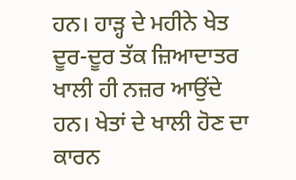ਹਨ। ਹਾੜ੍ਹ ਦੇ ਮਹੀਨੇ ਖੇਤ ਦੂਰ-ਦੂਰ ਤੱਕ ਜ਼ਿਆਦਾਤਰ ਖਾਲੀ ਹੀ ਨਜ਼ਰ ਆਉਂਦੇ ਹਨ। ਖੇਤਾਂ ਦੇ ਖਾਲੀ ਹੋਣ ਦਾ ਕਾਰਨ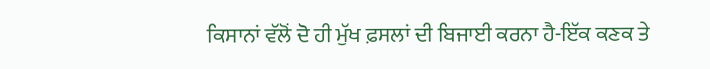ਕਿਸਾਨਾਂ ਵੱਲੋਂ ਦੋ ਹੀ ਮੁੱਖ ਫ਼ਸਲਾਂ ਦੀ ਬਿਜਾਈ ਕਰਨਾ ਹੈ-ਇੱਕ ਕਣਕ ਤੇ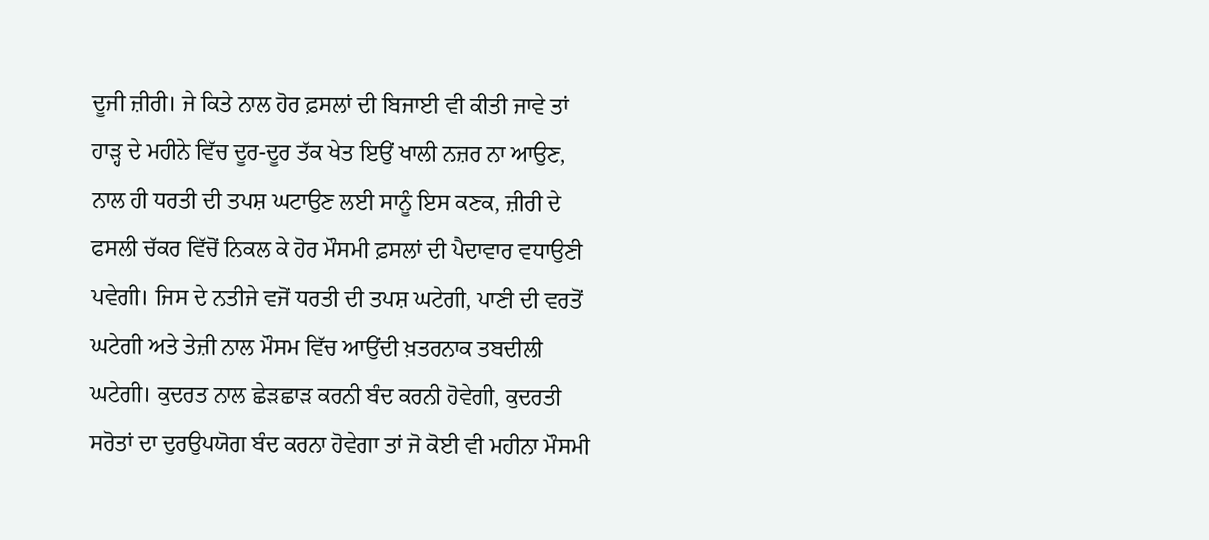ਦੂਜੀ ਜ਼ੀਰੀ। ਜੇ ਕਿਤੇ ਨਾਲ ਹੋਰ ਫ਼ਸਲਾਂ ਦੀ ਬਿਜਾਈ ਵੀ ਕੀਤੀ ਜਾਵੇ ਤਾਂ ਹਾੜ੍ਹ ਦੇ ਮਹੀਨੇ ਵਿੱਚ ਦੂਰ-ਦੂਰ ਤੱਕ ਖੇਤ ਇਉਂ ਖਾਲੀ ਨਜ਼ਰ ਨਾ ਆਉਣ, ਨਾਲ ਹੀ ਧਰਤੀ ਦੀ ਤਪਸ਼ ਘਟਾਉਣ ਲਈ ਸਾਨੂੰ ਇਸ ਕਣਕ, ਜ਼ੀਰੀ ਦੇ ਫਸਲੀ ਚੱਕਰ ਵਿੱਚੋਂ ਨਿਕਲ ਕੇ ਹੋਰ ਮੌਸਮੀ ਫ਼ਸਲਾਂ ਦੀ ਪੈਦਾਵਾਰ ਵਧਾਉਣੀ ਪਵੇਗੀ। ਜਿਸ ਦੇ ਨਤੀਜੇ ਵਜੋਂ ਧਰਤੀ ਦੀ ਤਪਸ਼ ਘਟੇਗੀ, ਪਾਣੀ ਦੀ ਵਰਤੋਂ ਘਟੇਗੀ ਅਤੇ ਤੇਜ਼ੀ ਨਾਲ ਮੌਸਮ ਵਿੱਚ ਆਉਂਦੀ ਖ਼ਤਰਨਾਕ ਤਬਦੀਲੀ ਘਟੇਗੀ। ਕੁਦਰਤ ਨਾਲ ਛੇੜਛਾੜ ਕਰਨੀ ਬੰਦ ਕਰਨੀ ਹੋਵੇਗੀ, ਕੁਦਰਤੀ ਸਰੋਤਾਂ ਦਾ ਦੁਰਉਪਯੋਗ ਬੰਦ ਕਰਨਾ ਹੋਵੇਗਾ ਤਾਂ ਜੋ ਕੋਈ ਵੀ ਮਹੀਨਾ ਮੌਸਮੀ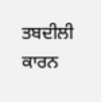ਤਬਦੀਲੀ ਕਾਰਨ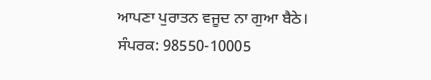ਆਪਣਾ ਪੁਰਾਤਨ ਵਜੂਦ ਨਾ ਗੁਆ ਬੈਠੇ।
ਸੰਪਰਕ: 98550-10005